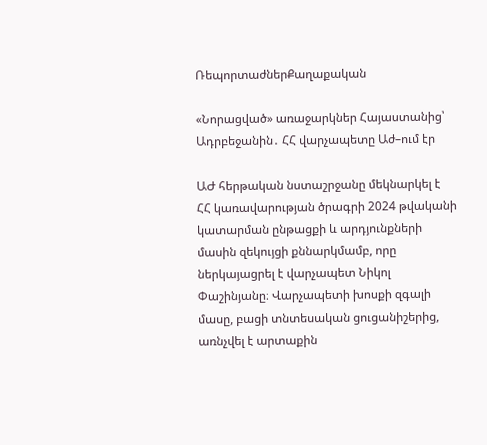ՌեպորտաժներՔաղաքական

«Նորացված» առաջարկներ Հայաստանից՝ Ադրբեջանին․ ՀՀ վարչապետը Աժ–ում էր

ԱԺ հերթական նստաշրջանը մեկնարկել է ՀՀ կառավարության ծրագրի 2024 թվականի կատարման ընթացքի և արդյունքների մասին զեկույցի քննարկմամբ, որը ներկայացրել է վարչապետ Նիկոլ Փաշինյանը։ Վարչապետի խոսքի զգալի մասը, բացի տնտեսական ցուցանիշերից, առնչվել է արտաքին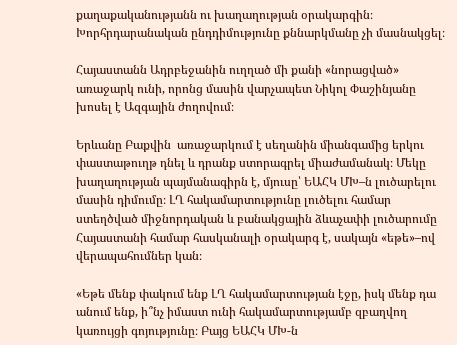քաղաքականությանն ու խաղաղության օրակարգին։ Խորհրդարանական ընդդիմությունը քննարկմանը չի մասնակցել։

Հայաստանն Ադրբեջանին ուղղած մի քանի «նորացված» առաջարկ ունի, որոնց մասին վարչապետ Նիկոլ Փաշինյանը խոսել է Ազգային ժողովում։

Երևանը Բաքվին  առաջարկում է սեղանին միանգամից երկու փաստաթուղթ դնել և դրանք ստորագրել միաժամանակ։ Մեկը խաղաղության պայմանագիրն է, մյուսը՝ ԵԱՀԿ ՄԽ–ն լուծարելու մասին դիմումը։ ԼՂ հակամարտությունը լուծելու համար ստեղծված միջնորդական և բանակցային ձևաչափի լուծարումը Հայաստանի համար հասկանալի օրակարգ է, սակայն «եթե»–ով վերապահումներ կան։

«Եթե մենք փակում ենք ԼՂ հակամարտության էջը, իսկ մենք դա անում ենք, ի՞նչ իմաստ ունի հակամարտությամբ զբաղվող կառույցի գոյությունը։ Բայց ԵԱՀԿ ՄԽ-ն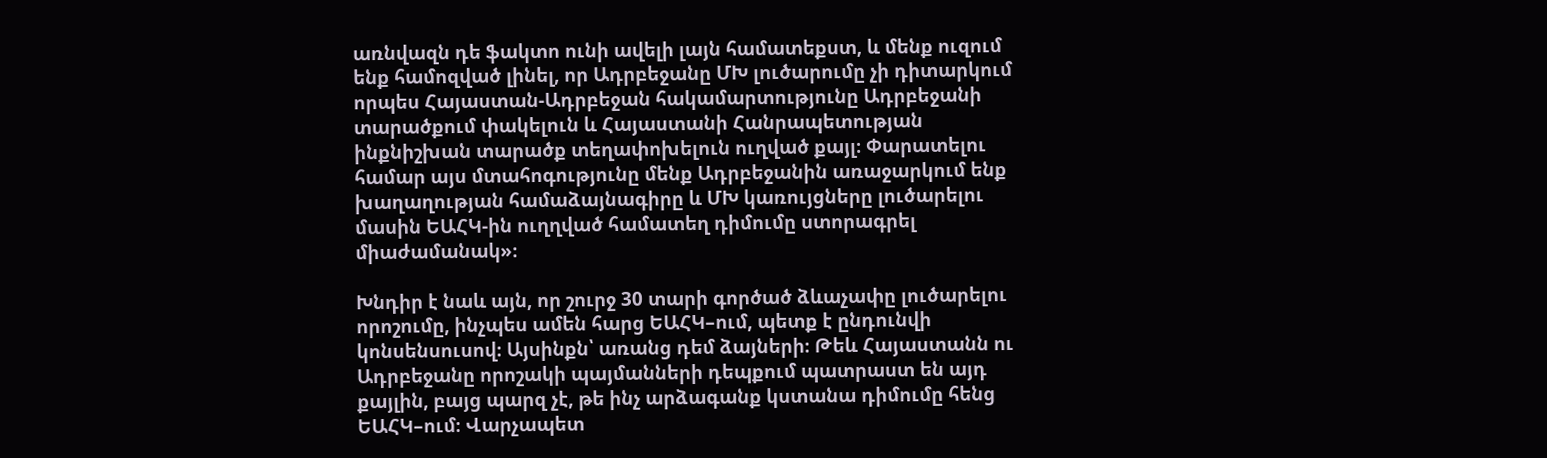առնվազն դե ֆակտո ունի ավելի լայն համատեքստ, և մենք ուզում ենք համոզված լինել, որ Ադրբեջանը ՄԽ լուծարումը չի դիտարկում որպես Հայաստան-Ադրբեջան հակամարտությունը Ադրբեջանի տարածքում փակելուն և Հայաստանի Հանրապետության ինքնիշխան տարածք տեղափոխելուն ուղված քայլ։ Փարատելու համար այս մտահոգությունը մենք Ադրբեջանին առաջարկում ենք խաղաղության համաձայնագիրը և ՄԽ կառույցները լուծարելու մասին ԵԱՀԿ-ին ուղղված համատեղ դիմումը ստորագրել միաժամանակ»։

Խնդիր է նաև այն, որ շուրջ 30 տարի գործած ձևաչափը լուծարելու որոշումը, ինչպես ամեն հարց ԵԱՀԿ–ում, պետք է ընդունվի կոնսենսուսով։ Այսինքն՝ առանց դեմ ձայների։ Թեև Հայաստանն ու Ադրբեջանը որոշակի պայմանների դեպքում պատրաստ են այդ քայլին, բայց պարզ չէ, թե ինչ արձագանք կստանա դիմումը հենց ԵԱՀԿ–ում։ Վարչապետ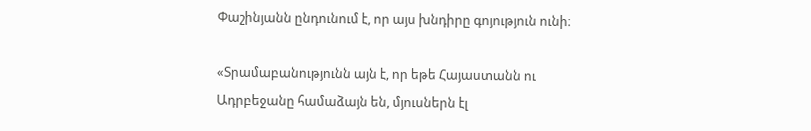Փաշինյանն ընդունում է, որ այս խնդիրը գոյություն ունի։

«Տրամաբանությունն այն է, որ եթե Հայաստանն ու Ադրբեջանը համաձայն են, մյուսներն էլ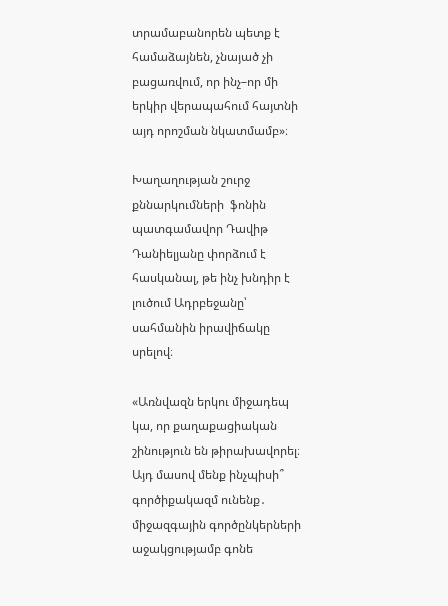տրամաբանորեն պետք է համաձայնեն, չնայած չի բացառվում, որ ինչ–որ մի երկիր վերապահում հայտնի այդ որոշման նկատմամբ»։

Խաղաղության շուրջ քննարկումների  ֆոնին պատգամավոր Դավիթ Դանիելյանը փորձում է հասկանալ, թե ինչ խնդիր է լուծում Ադրբեջանը՝ սահմանին իրավիճակը սրելով։

«Առնվազն երկու միջադեպ կա, որ քաղաքացիական շինություն են թիրախավորել։ Այդ մասով մենք ինչպիսի՞ գործիքակազմ ունենք․ միջազգային գործընկերների աջակցությամբ գոնե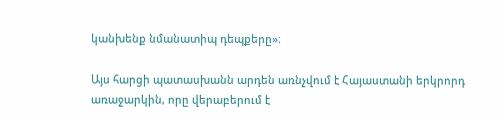կանխենք նմանատիպ դեպքերը»։

Այս հարցի պատասխանն արդեն առնչվում է Հայաստանի երկրորդ առաջարկին, որը վերաբերում է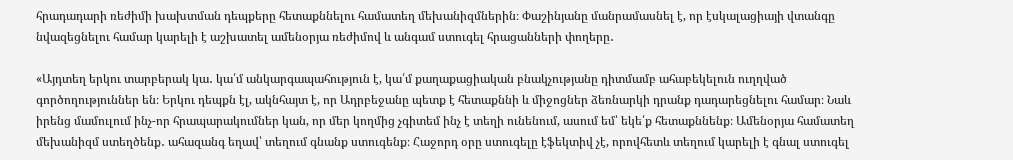հրադադարի ռեժիմի խախտման դեպքերը հետաքննելու համատեղ մեխանիզմներին։ Փաշինյանը մանրամասնել է, որ էսկալացիայի վտանգը նվազեցնելու համար կարելի է աշխատել ամենօրյա ռեժիմով և անգամ ստուգել հրացանների փողերը․

«Այդտեղ երկու տարբերակ կա․ կա՛մ անկարգապահություն է, կա՛մ քաղաքացիական բնակչությանը դիտմամբ ահաբեկելուն ուղղված գործողություններ են։ Երկու դեպքն էլ, ակնհայտ է, որ Ադրբեջանը պետք է հետաքննի և միջոցներ ձեռնարկի դրանք դադարեցնելու համար։ Նաև իրենց մամուլում ինչ-որ հրապարակումներ կան, որ մեր կողմից չգիտեմ ինչ է տեղի ունենում, ասում եմ՝ եկե՛ք հետաքննենք։ Ամենօրյա համատեղ մեխանիզմ ստեղծենք․ ահազանգ եղավ՝ տեղում գնանք ստուգենք։ Հաջորդ օրը ստուգելը էֆեկտիվ չէ, որովհետև տեղում կարելի է գնալ ստուգել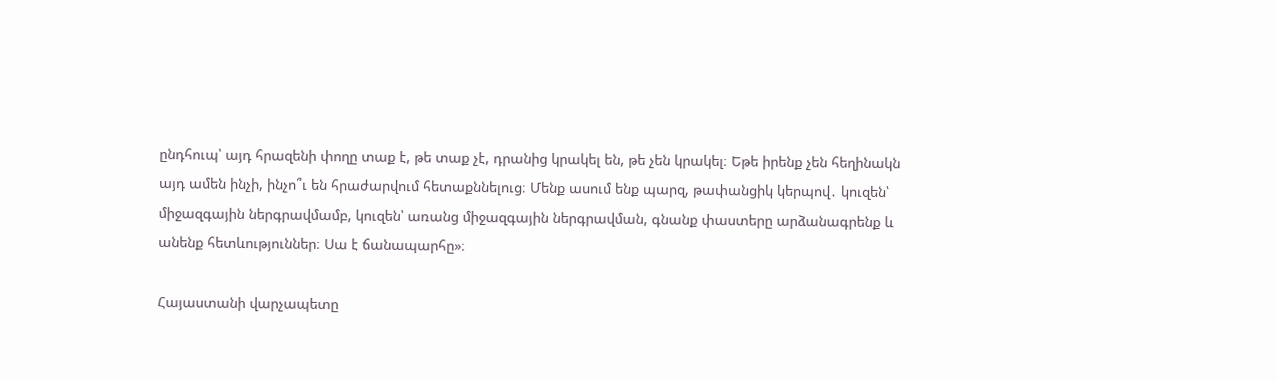ընդհուպ՝ այդ հրազենի փողը տաք է, թե տաք չէ, դրանից կրակել են, թե չեն կրակել։ Եթե իրենք չեն հեղինակն այդ ամեն ինչի, ինչո՞ւ են հրաժարվում հետաքննելուց։ Մենք ասում ենք պարզ, թափանցիկ կերպով․ կուզեն՝ միջազգային ներգրավմամբ, կուզեն՝ առանց միջազգային ներգրավման, գնանք փաստերը արձանագրենք և անենք հետևություններ։ Սա է ճանապարհը»։

Հայաստանի վարչապետը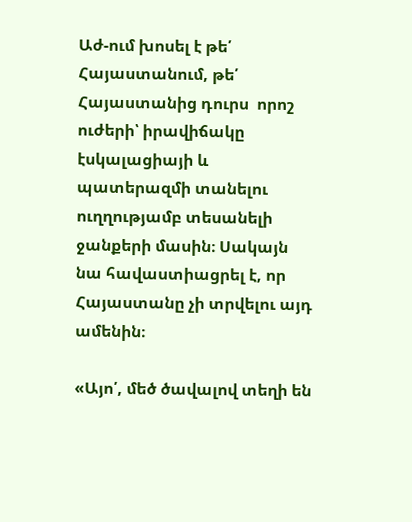Աժ-ում խոսել է թե՛ Հայաստանում, թե՛ Հայաստանից դուրս  որոշ ուժերի՝ իրավիճակը էսկալացիայի և պատերազմի տանելու ուղղությամբ տեսանելի ջանքերի մասին։ Սակայն նա հավաստիացրել է, որ Հայաստանը չի տրվելու այդ ամենին։

«Այո՛, մեծ ծավալով տեղի են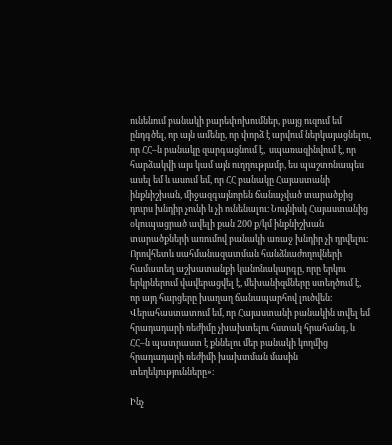ունենում բանակի բարեփոխումներ, բայց ուզում եմ ընդգծել, որ այն ամենը, որ փորձ է արվում ներկայացնելու, որ ՀՀ–ն բանակը զարգացնում է,  սպառազինվում է, որ հարձակվի այս կամ այն ուղղությամբ, ես պաշտոնապես ասել եմ և ասում եմ, որ ՀՀ բանակը Հայաստանի ինքնիշխան, միջազգայնորեն ճանաչված տարածքից դուրս խնդիր չունի և չի ունենալու։ Նույնիսկ Հայաստանից  օկուպացրած ավելի քան 200 ք/կմ ինքնիշխան տարածքների առումով բանակի առաջ խնդիր չի դրվելու։ Որովհետև սահմանազատման հանձնաժողովների համատեղ աշխատանքի կանոնակարգը, որը երկու երկրներում վավերացվել է, մեխանիզմները ստեղծում է, որ այդ հարցերը խաղաղ ճանապարհով լուծվեն։ Վերահաստատում եմ, որ Հայաստանի բանակին տվել եմ հրադադարի ռեժիմը չխախտելու հստակ հրահանգ, և ՀՀ–ն պատրաստ է քննելու մեր բանակի կողմից հրադադարի ռեժիմի խախտման մասին տեղեկությունները»։

Ինչ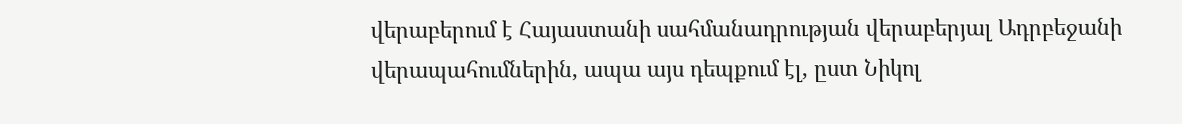վերաբերում է Հայաստանի սահմանադրության վերաբերյալ Ադրբեջանի վերապահումներին, ապա այս դեպքում էլ, ըստ Նիկոլ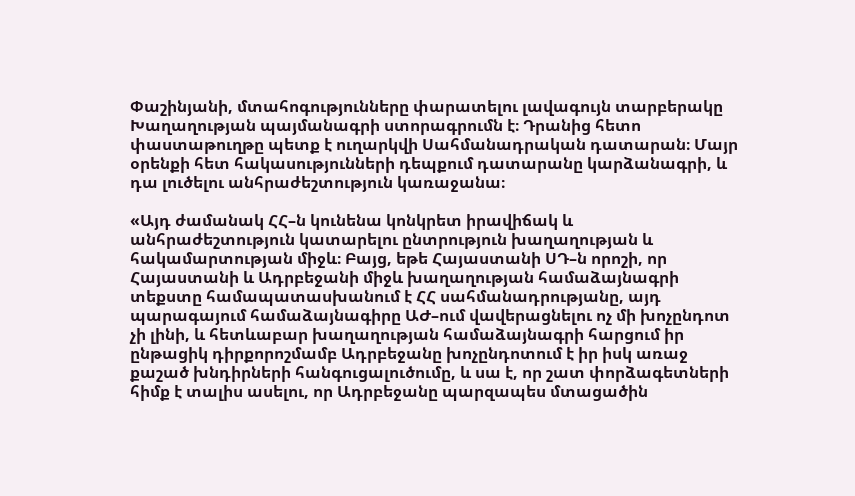Փաշինյանի, մտահոգությունները փարատելու լավագույն տարբերակը Խաղաղության պայմանագրի ստորագրումն է։ Դրանից հետո փաստաթուղթը պետք է ուղարկվի Սահմանադրական դատարան։ Մայր օրենքի հետ հակասությունների դեպքում դատարանը կարձանագրի, և դա լուծելու անհրաժեշտություն կառաջանա։

«Այդ ժամանակ ՀՀ–ն կունենա կոնկրետ իրավիճակ և անհրաժեշտություն կատարելու ընտրություն խաղաղության և հակամարտության միջև։ Բայց, եթե Հայաստանի ՍԴ–ն որոշի, որ Հայաստանի և Ադրբեջանի միջև խաղաղության համաձայնագրի տեքստը համապատասխանում է ՀՀ սահմանադրությանը, այդ պարագայում համաձայնագիրը ԱԺ–ում վավերացնելու ոչ մի խոչընդոտ չի լինի, և հետևաբար խաղաղության համաձայնագրի հարցում իր ընթացիկ դիրքորոշմամբ Ադրբեջանը խոչընդոտում է իր իսկ առաջ քաշած խնդիրների հանգուցալուծումը, և սա է, որ շատ փորձագետների հիմք է տալիս ասելու, որ Ադրբեջանը պարզապես մտացածին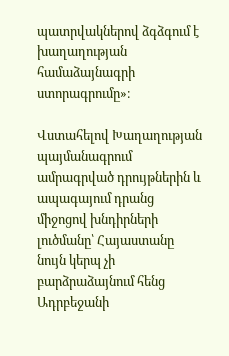պատրվակներով ձգձգում է խաղաղության համաձայնագրի ստորագրումը»։

Վստահելով Խաղաղության պայմանագրում ամրագրված դրույթներին և ապագայում դրանց միջոցով խնդիրների լուծմանը՝ Հայաստանը նույն կերպ չի բարձրաձայնում հենց Ադրբեջանի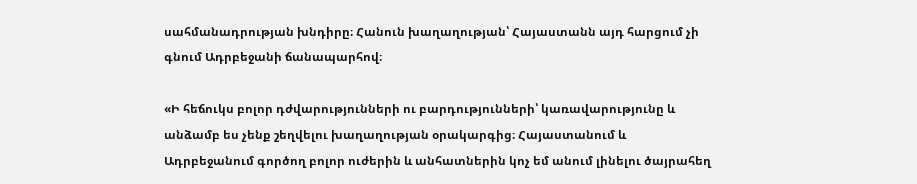սահմանադրության խնդիրը։ Հանուն խաղաղության՝ Հայաստանն այդ հարցում չի գնում Ադրբեջանի ճանապարհով։

«Ի հեճուկս բոլոր դժվարությունների ու բարդությունների՝ կառավարությունը և անձամբ ես չենք շեղվելու խաղաղության օրակարգից։ Հայաստանում և Ադրբեջանում գործող բոլոր ուժերին և անհատներին կոչ եմ անում լինելու ծայրահեղ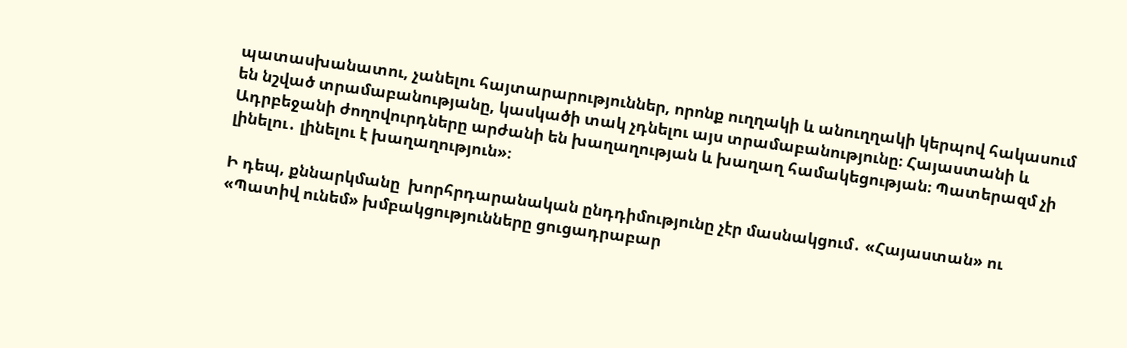պատասխանատու, չանելու հայտարարություններ, որոնք ուղղակի և անուղղակի կերպով հակասում են նշված տրամաբանությանը, կասկածի տակ չդնելու այս տրամաբանությունը։ Հայաստանի և Ադրբեջանի ժողովուրդները արժանի են խաղաղության և խաղաղ համակեցության։ Պատերազմ չի լինելու․ լինելու է խաղաղություն»։

Ի դեպ, քննարկմանը  խորհրդարանական ընդդիմությունը չէր մասնակցում․ «Հայաստան» ու «Պատիվ ունեմ» խմբակցությունները ցուցադրաբար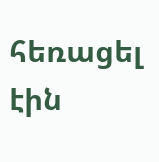հեռացել էին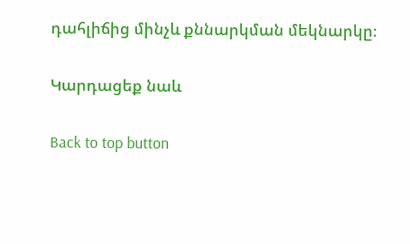դահլիճից մինչև քննարկման մեկնարկը։

Կարդացեք նաև

Back to top button